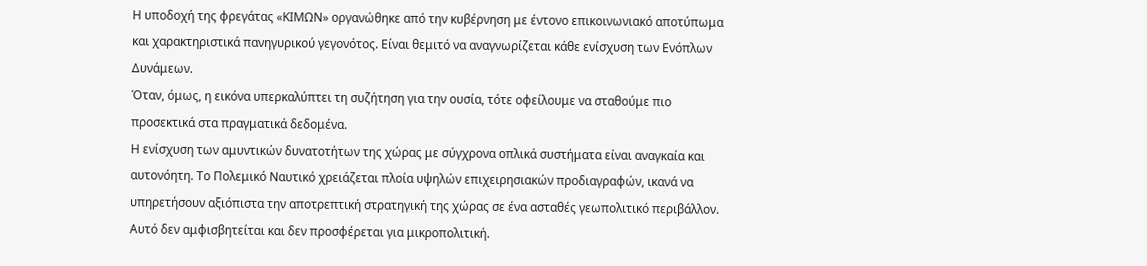Η υποδοχή της φρεγάτας «ΚΙΜΩΝ» οργανώθηκε από την κυβέρνηση με έντονο επικοινωνιακό αποτύπωμα και χαρακτηριστικά πανηγυρικού γεγονότος. Είναι θεμιτό να αναγνωρίζεται κάθε ενίσχυση των Ενόπλων Δυνάμεων.
Όταν, όμως, η εικόνα υπερκαλύπτει τη συζήτηση για την ουσία, τότε οφείλουμε να σταθούμε πιο προσεκτικά στα πραγματικά δεδομένα.
Η ενίσχυση των αμυντικών δυνατοτήτων της χώρας με σύγχρονα οπλικά συστήματα είναι αναγκαία και αυτονόητη. Το Πολεμικό Ναυτικό χρειάζεται πλοία υψηλών επιχειρησιακών προδιαγραφών, ικανά να υπηρετήσουν αξιόπιστα την αποτρεπτική στρατηγική της χώρας σε ένα ασταθές γεωπολιτικό περιβάλλον. Αυτό δεν αμφισβητείται και δεν προσφέρεται για μικροπολιτική.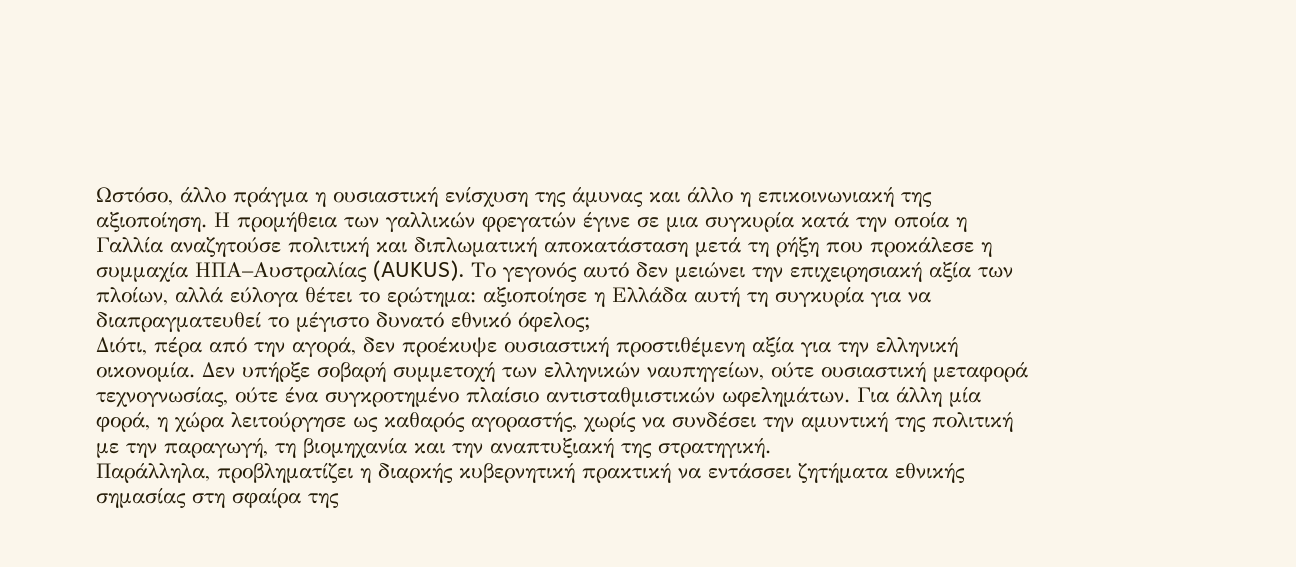Ωστόσο, άλλο πράγμα η ουσιαστική ενίσχυση της άμυνας και άλλο η επικοινωνιακή της αξιοποίηση. Η προμήθεια των γαλλικών φρεγατών έγινε σε μια συγκυρία κατά την οποία η Γαλλία αναζητούσε πολιτική και διπλωματική αποκατάσταση μετά τη ρήξη που προκάλεσε η συμμαχία ΗΠΑ–Αυστραλίας (AUKUS). Το γεγονός αυτό δεν μειώνει την επιχειρησιακή αξία των πλοίων, αλλά εύλογα θέτει το ερώτημα: αξιοποίησε η Ελλάδα αυτή τη συγκυρία για να διαπραγματευθεί το μέγιστο δυνατό εθνικό όφελος;
Διότι, πέρα από την αγορά, δεν προέκυψε ουσιαστική προστιθέμενη αξία για την ελληνική οικονομία. Δεν υπήρξε σοβαρή συμμετοχή των ελληνικών ναυπηγείων, ούτε ουσιαστική μεταφορά τεχνογνωσίας, ούτε ένα συγκροτημένο πλαίσιο αντισταθμιστικών ωφελημάτων. Για άλλη μία φορά, η χώρα λειτούργησε ως καθαρός αγοραστής, χωρίς να συνδέσει την αμυντική της πολιτική με την παραγωγή, τη βιομηχανία και την αναπτυξιακή της στρατηγική.
Παράλληλα, προβληματίζει η διαρκής κυβερνητική πρακτική να εντάσσει ζητήματα εθνικής σημασίας στη σφαίρα της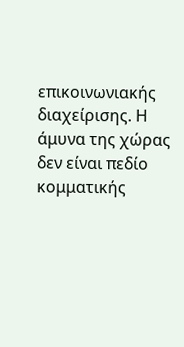επικοινωνιακής διαχείρισης. Η άμυνα της χώρας δεν είναι πεδίο κομματικής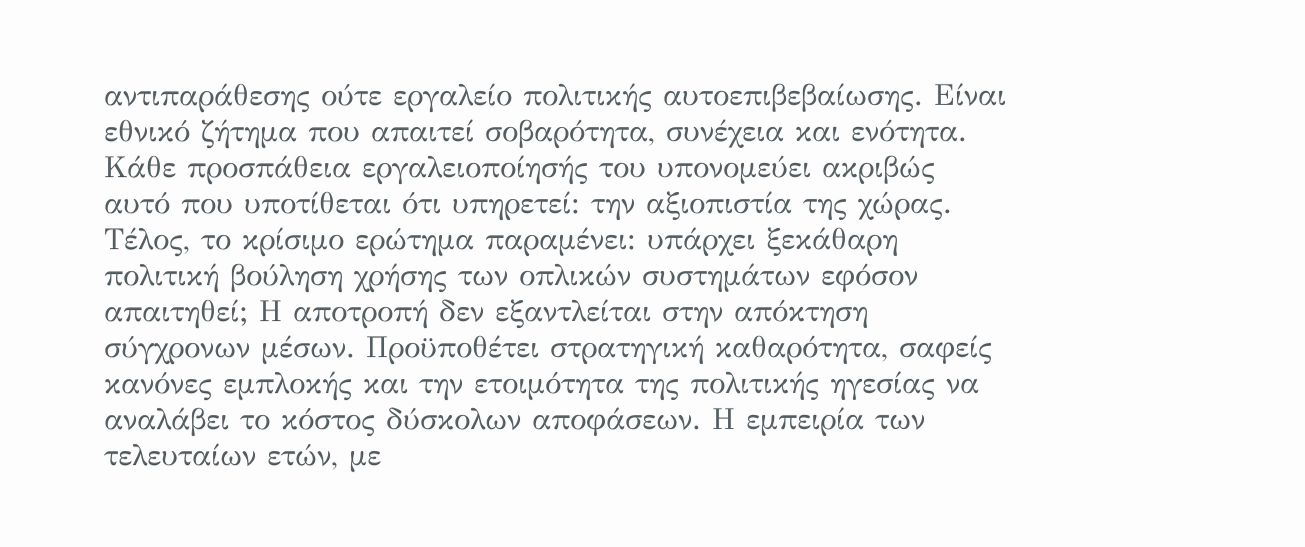αντιπαράθεσης ούτε εργαλείο πολιτικής αυτοεπιβεβαίωσης. Είναι εθνικό ζήτημα που απαιτεί σοβαρότητα, συνέχεια και ενότητα. Κάθε προσπάθεια εργαλειοποίησής του υπονομεύει ακριβώς αυτό που υποτίθεται ότι υπηρετεί: την αξιοπιστία της χώρας.
Τέλος, το κρίσιμο ερώτημα παραμένει: υπάρχει ξεκάθαρη πολιτική βούληση χρήσης των οπλικών συστημάτων εφόσον απαιτηθεί; Η αποτροπή δεν εξαντλείται στην απόκτηση σύγχρονων μέσων. Προϋποθέτει στρατηγική καθαρότητα, σαφείς κανόνες εμπλοκής και την ετοιμότητα της πολιτικής ηγεσίας να αναλάβει το κόστος δύσκολων αποφάσεων. Η εμπειρία των τελευταίων ετών, με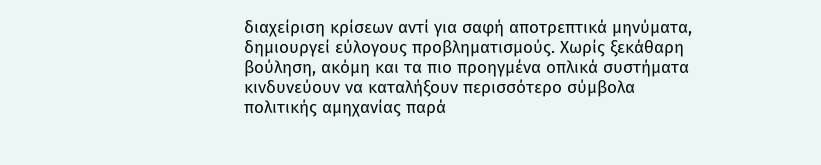διαχείριση κρίσεων αντί για σαφή αποτρεπτικά μηνύματα, δημιουργεί εύλογους προβληματισμούς. Χωρίς ξεκάθαρη βούληση, ακόμη και τα πιο προηγμένα οπλικά συστήματα κινδυνεύουν να καταλήξουν περισσότερο σύμβολα πολιτικής αμηχανίας παρά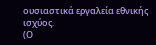ουσιαστικά εργαλεία εθνικής ισχύος.
(Ο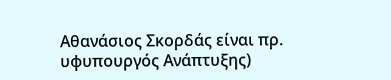Αθανάσιος Σκορδάς είναι πρ. υφυπουργός Ανάπτυξης)